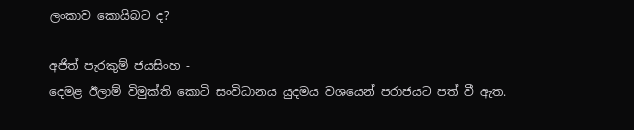ලංකාව කොයිබට ද?

අජිත් පැරකුම් ජයසිංහ -
දෙමළ ඊලාම් විමුක්ති කොටි සංවිධානය යුදමය වශයෙන් පරාජයට පත් වී ඇත.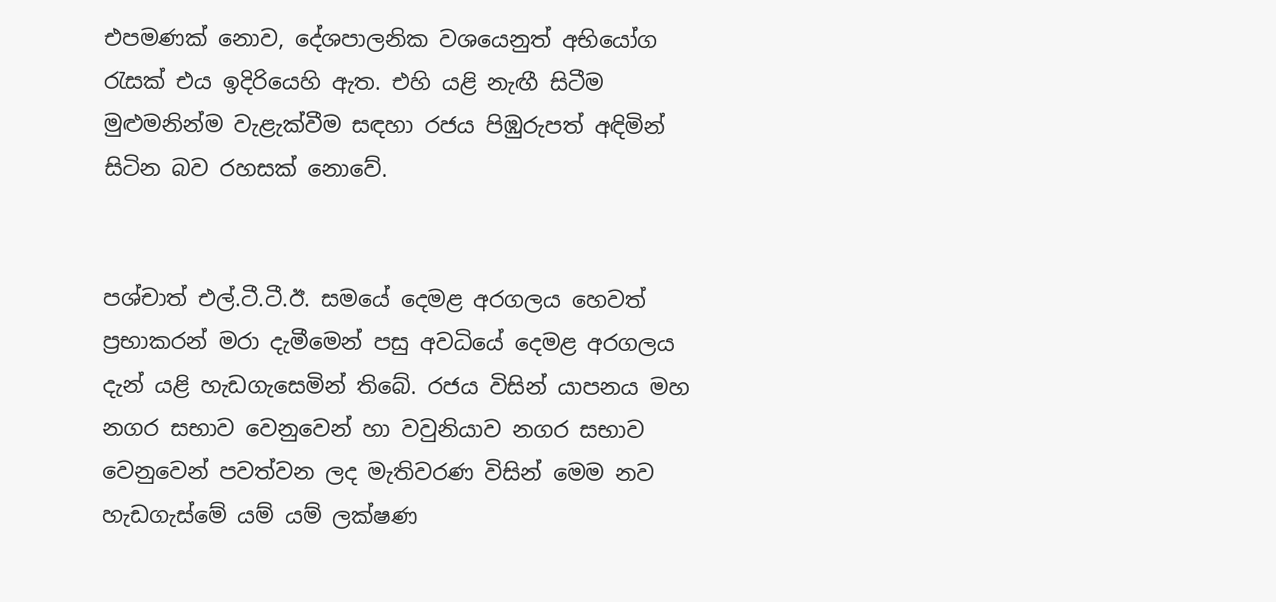එපමණක් නොව, දේශපාලනික වශයෙනුත් අභියෝග රැසක් එය ඉදිරියෙහි ඇත. එහි යළි නැඟී සිටීම මුළුමනින්ම වැළැක්වීම සඳහා රජය පිඹුරුපත් අඳිමින් සිටින බව රහසක් නොවේ.


පශ්චාත් එල්.ටී.ටී.ඊ. සමයේ දෙමළ අරගලය හෙවත් ප්‍රභාකරන් මරා දැමීමෙන් පසු අවධියේ දෙමළ අරගලය දැන් යළි හැඩගැසෙමින් තිබේ. රජය විසින් යාපනය මහ නගර සභාව වෙනුවෙන් හා වවුනියාව නගර සභාව වෙනුවෙන් පවත්වන ලද මැතිවරණ විසින් මෙම නව හැඩගැස්මේ යම් යම් ලක්ෂණ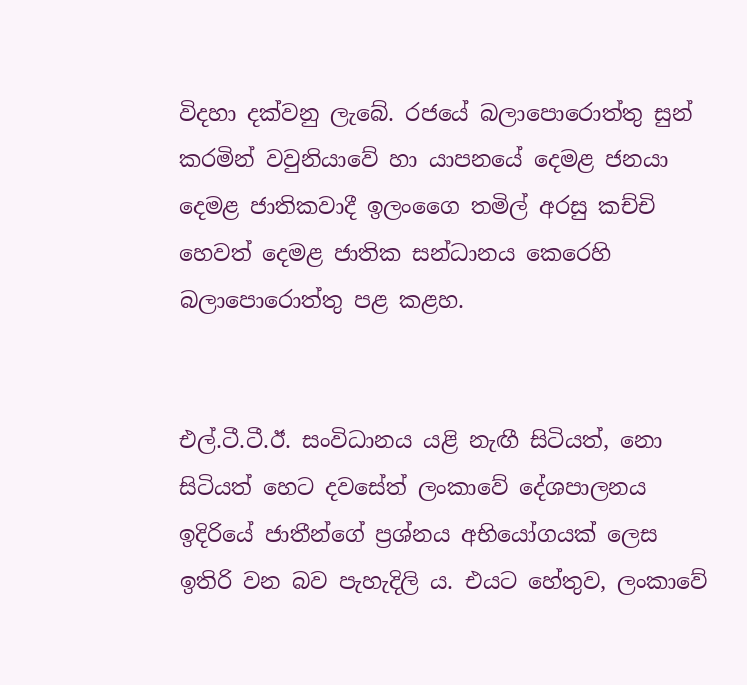විදහා දක්වනු ලැබේ. රජයේ බලාපොරොත්තු සුන් කරමින් වවුනියාවේ හා යාපනයේ දෙමළ ජනයා දෙමළ ජාතිකවාදී ඉලං‍ගෛ තමිල් අරසු කච්චි හෙවත් දෙමළ ජාතික සන්ධානය කෙරෙහි බලාපොරොත්තු පළ කළහ.


එල්.ටී.ටී.ඊ. සංවිධානය යළි නැඟී සිටියත්, නො සිටියත් හෙට දවසේත් ලංකාවේ දේශපාලනය ඉදිරියේ ජාතීන්ගේ ප්‍රශ්නය අභියෝගයක් ලෙස ඉතිරි වන බව පැහැදිලි ය. එයට හේතුව, ලංකාවේ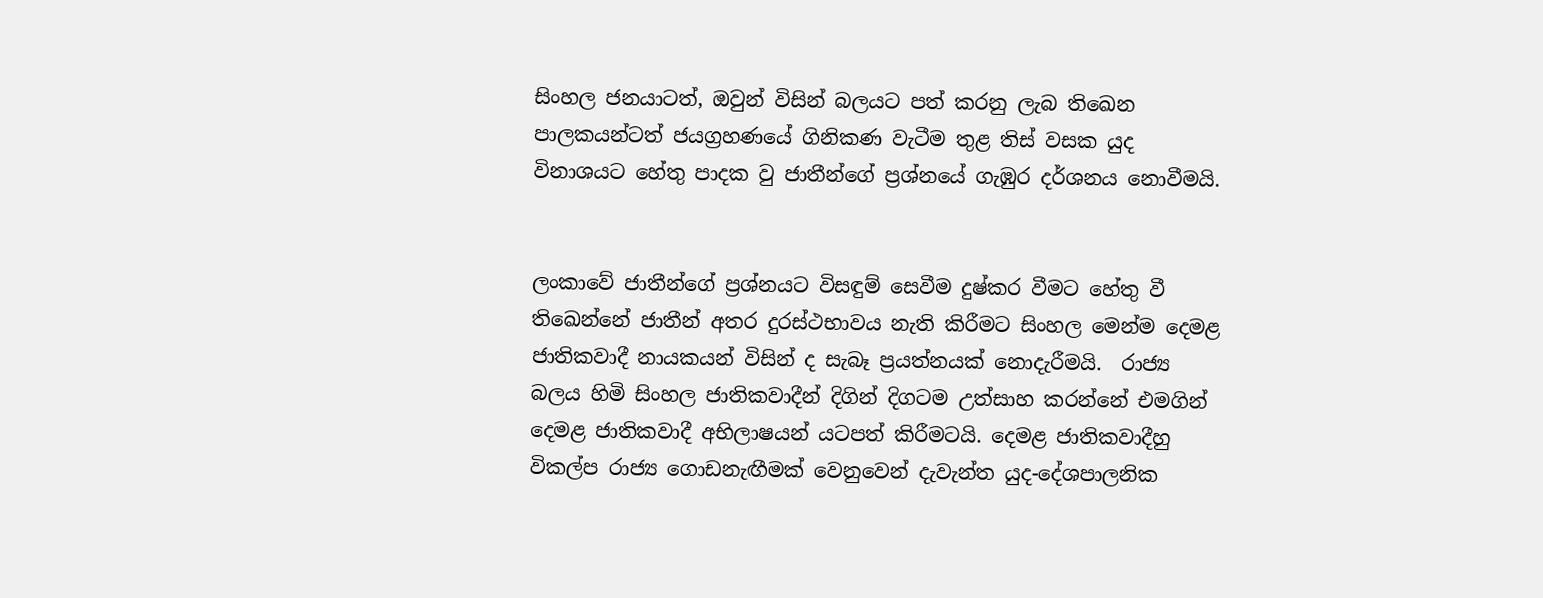සිංහල ජනයාටත්, ඔවුන් විසින් බලයට පත් කරනු ලැබ තිඛෙන පාලකයන්ටත් ජයග්‍රහණයේ ගිනිකණ වැටීම තුළ තිස් වසක යුද විනාශයට හේතු පාදක වු ජාතීන්ගේ ප්‍රශ්නයේ ගැඹුර දර්ශනය නොවීමයි.


ලංකාවේ ජාතීන්ගේ ප්‍රශ්නයට විසඳුම් සෙවීම දුෂ්කර වීමට හේතු වී තිඛෙන්නේ ජාතීන් අතර දුරස්ථභාවය නැති කිරීමට සිංහල මෙන්ම දෙමළ ජාතිකවාදී නායකයන් විසින් ද සැබෑ ප්‍රයත්නයක් නොදැරීමයි.  රාජ්‍ය බලය හිමි සිංහල ජාතිකවාදීන් දිගින් දිගටම උත්සාහ කරන්නේ එමගින් දෙමළ ජාතිකවාදී අභිලාෂයන් යටපත් කිරීමටයි. දෙමළ ජාතිකවාදීහු විකල්ප රාජ්‍ය ගොඩනැඟීමක් වෙනුවෙන් දැවැන්ත යුද-දේශපාලනික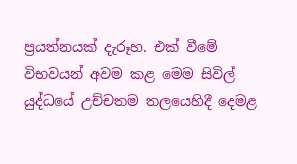ප්‍රයත්නයක් දැරූහ. එක් වීමේ විභවයන් අවම කළ මෙම සිවිල් යුද්ධයේ උච්චතම තලයෙහිදී දෙමළ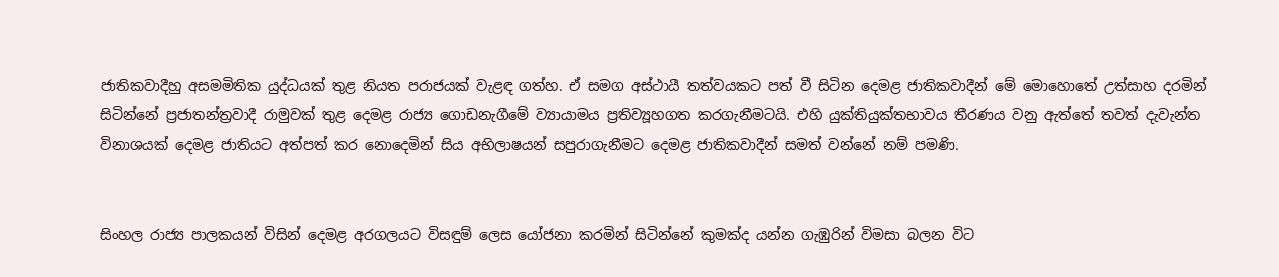ජාතිකවාදීහු අසමමිතික යුද්ධයක් තුළ නියත පරාජයක් වැළඳ ගත්හ. ඒ සමග අස්ථායී තත්වයකට පත් වී සිටින දෙමළ ජාතිකවාදීන් මේ මොහොතේ උත්සාහ දරමින් සිටින්නේ ප්‍රජාතන්ත්‍රවාදී රාමුවක් තුළ දෙමළ රාජ්‍ය ගොඩනැගීමේ ව්‍යායාමය ප්‍රතිව්‍යූහගත කරගැනීමටයි. එහි යුක්තියුක්තභාවය තීරණය වනු ඇත්තේ තවත් දැවැන්ත විනාශයක් දෙමළ ජාතියට අත්පත් කර නොදෙමින් සිය අභිලාෂයන් සපුරාගැනීමට දෙමළ ජාතිකවාදීන් සමත් වන්නේ නම් පමණි.


සිංහල රාජ්‍ය පාලකයන් විසින් දෙමළ අරගලයට විසඳුම් ලෙස යෝජනා කරමින් සිටින්නේ කුමක්ද යන්න ගැඹුරින් විමසා බලන විට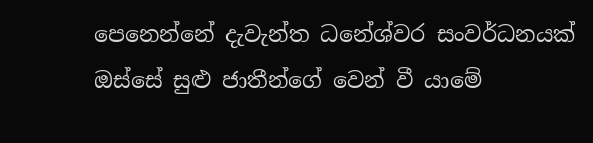පෙනෙන්නේ දැවැන්ත ධනේශ්වර සංවර්ධනයක් ඔස්සේ සුළු ජාතීන්ගේ වෙන් වී යාමේ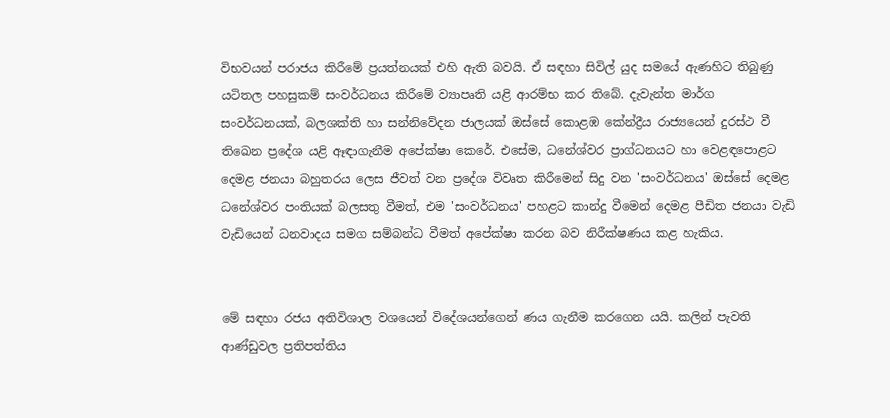විභවයන් පරාජය කිරීමේ ප්‍රයත්නයක් එහි ඇති බවයි. ඒ සඳහා සිවිල් යුද සමයේ ඇණහිට තිබුණු යටිතල පහසුකම් සංවර්ධනය කිරීමේ ව්‍යාපෘති යළි ආරම්භ කර තිබේ. දැවැන්ත මාර්ග සංවර්ධනයක්, බලශක්ති හා සන්නිවේදන ජාලයක් ඔස්සේ කොළඹ කේන්ද්‍රීය රාජ්‍යයෙන් දුරස්ථ වී තිඛෙන ප්‍රදේශ යළි ඈඳාගැනීම අපේක්ෂා කෙරේ. එසේම, ධනේශ්වර ප්‍රාග්ධනයට හා වෙළඳපොළට දෙමළ ජනයා බහුතරය ලෙස ජීවත් වන ප්‍රදේශ විවෘත කිරීමෙන් සිදු වන 'සංවර්ධනය' ඔස්සේ දෙමළ ධනේශ්වර පංතියක් බලසතු වීමත්, එම 'සංවර්ධනය' පහළට කාන්දු වීමෙන් දෙමළ පීඩිත ජනයා වැඩි වැඩියෙන් ධනවාදය සමග සම්බන්ධ වීමත් අපේක්ෂා කරන බව නිරීක්ෂණය කළ හැකිය.


මේ සඳහා රජය අතිවිශාල වශයෙන් විදේශයන්ගෙන් ණය ගැනීම කරගෙන යයි. කලින් පැවති ආණ්ඩුවල ප්‍රතිපත්තිය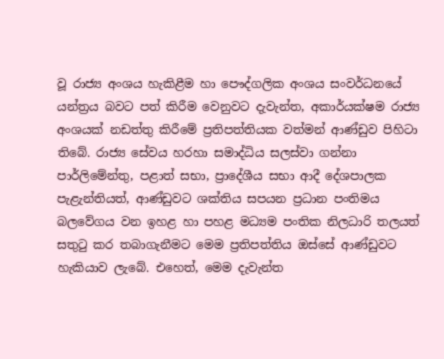වූ රාජ්‍ය අංශය හැකිළීම හා පෞද්ගලික අංශය සංවර්ධනයේ යන්ත්‍රය බවට පත් කිරීම වෙනුවට දැවැන්ත, අකාර්යක්ෂම රාජ්‍ය අංශයක් නඩත්තු කිරීමේ ප්‍රතිපත්තියක වත්මන් ආණ්ඩුව පිහිටා තිබේ. රාජ්‍ය සේවය හරහා සමාද්ධිය සලස්වා ගන්නා පාර්ලිමේන්තු, පළාත් සභා, ප්‍රාදේශීය සභා ආදී දේශපාලක පැළැන්තියත්, ආණ්ඩුවට ශක්තිය සපයන ප්‍රධාන පංතිමය බලවේගය වන ඉහළ හා පහළ මධ්‍යම පංතික නිලධාරි තලයත් සතුටු කර තබාගැනීමට මෙම ප්‍රතිපත්තිය ඔස්සේ ආණ්ඩුවට හැකියාව ලැබේ. එහෙත්, මෙම දැවැන්ත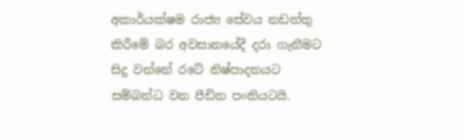අකාර්යක්ෂම රාජ්‍ය සේවය නඩත්තු කිරීමේ බර අවසානයේදී දරා ගැනීමට සිදු වන්නේ රටේ නිෂ්පාදනයට සම්බන්ධ වන පීඩිත පංතියටයි.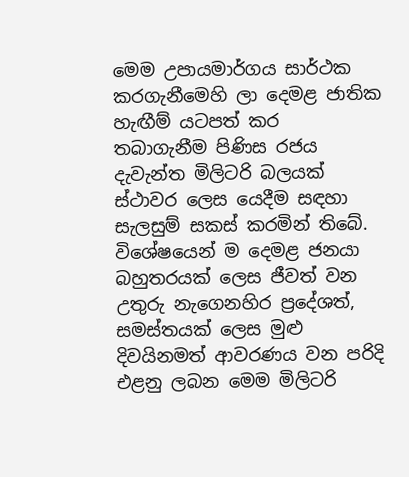මෙම උපායමාර්ගය සාර්ථක කරගැනීමෙහි ලා දෙමළ ජාතික හැඟීම් යටපත් කර තබාගැනීම පිණිස රජය දැවැන්ත මිලිටරි බලයක් ස්ථාවර ලෙස යෙදීම සඳහා සැලසුම් සකස් කරමින් තිබේ. විශේෂයෙන් ම දෙමළ ජනයා බහුතරයක් ලෙස ජීවත් වන උතුරු නැගෙනහිර ප්‍රදේශත්, සමස්තයක් ලෙස මුළු දිවයිනමත් ආවරණය වන පරිදි එළනු ලබන මෙම මිලිටරි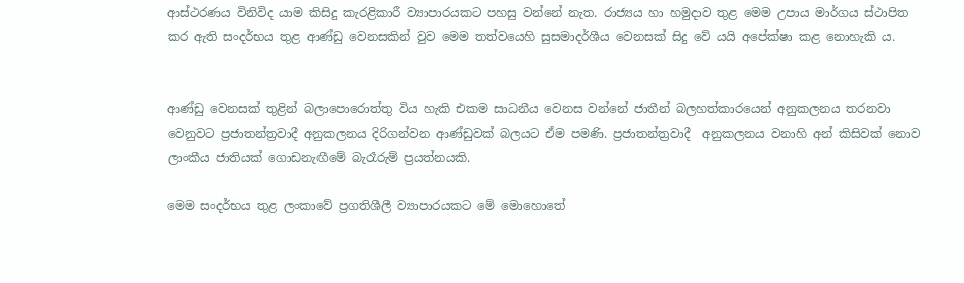ආස්ථරණය විනිවිද යාම කිසිදු කැරළිකාරී ව්‍යාපාරයකට පහසු වන්නේ නැත. රාජ්‍යය හා හමුදාව තුළ මෙම උපාය මාර්ගය ස්ථාපිත කර ඇති සංදර්භය තුළ ආණ්ඩු වෙනසකින් වුව මෙම තත්වයෙහි සුසමාදර්ශීය වෙනසක් සිදු වේ යයි අපේක්ෂා කළ නොහැකි ය.


ආණ්ඩු වෙනසක් තුළින් බලාපොරොත්තු විය හැකි එකම සාධනීය වෙනස වන්නේ ජාතීන් බලහත්කාරයෙන් අනුකලනය තරනවා වෙනුවට ප්‍රජාතන්ත්‍රවාදී අනුකලනය දිරිගන්වන ආණ්ඩුවක් බලයට ඒම පමණි. ප්‍රජාතන්ත්‍රවාදී  අනුකලනය වනාහි අන් කිසිවක් නොව ලාංකීය ජාතියක් ගොඩනැඟීමේ බැරෑරුම් ප්‍රයත්නයකි.

මෙම සංදර්භය තුළ ලංකාවේ ප්‍රගතිශීලී ව්‍යාපාරයකට මේ මොහොතේ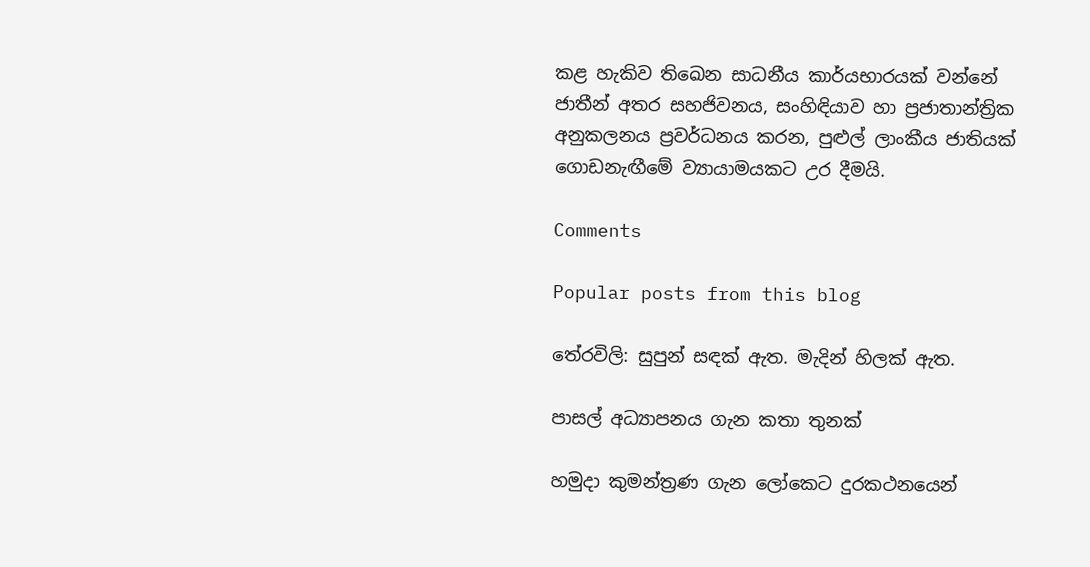කළ හැකිව තිඛෙන සාධනීය කාර්යභාරයක් වන්නේ ජාතීන් අතර සහජිවනය, සංහිඳියාව හා ප්‍රජාතාන්ත්‍රික අනුකලනය ප්‍රවර්ධනය කරන, පුළුල් ලාංකීය ජාතියක් ගොඩනැඟීමේ ව්‍යායාමයකට උර දීමයි.

Comments

Popular posts from this blog

තේරවිලි: සුපුන් සඳක් ඇත. මැදින් හිලක් ඇත.

පාසල් අධ්‍යාපනය ගැන කතා තුනක්

හමුදා කුමන්ත්‍රණ ගැන ලෝකෙට දුරකථනයෙන්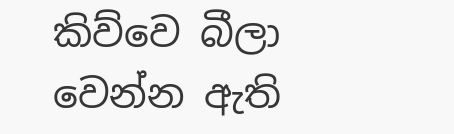කිව්වෙ බීලා වෙන්න ඇති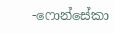-ෆොන්සේකා